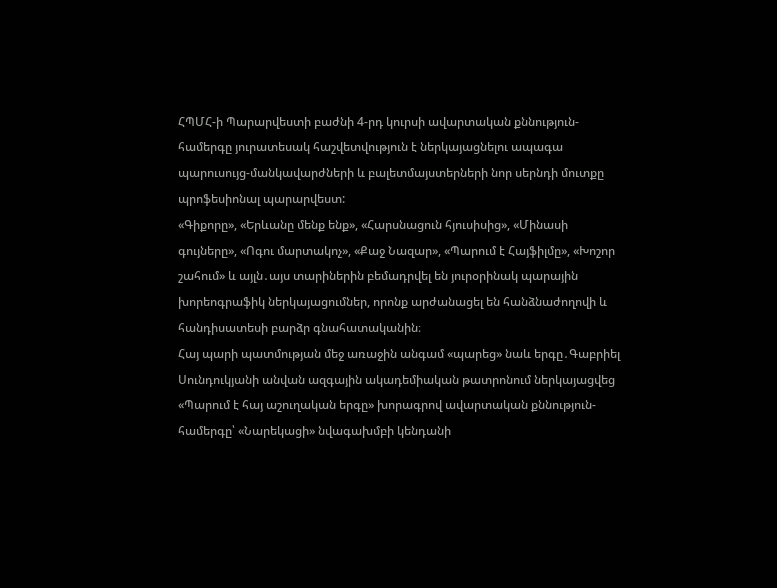ՀՊՄՀ-ի Պարարվեստի բաժնի 4-րդ կուրսի ավարտական քննություն-համերգը յուրատեսակ հաշվետվություն է ներկայացնելու ապագա պարուսույց-մանկավարժների և բալետմայստերների նոր սերնդի մուտքը պրոֆեսիոնալ պարարվեստ:
«Գիքորը», «Երևանը մենք ենք», «Հարսնացուն հյուսիսից», «Մինասի գույները», «Ոգու մարտակոչ», «Քաջ Նազար», «Պարում է Հայֆիլմը», «Խոշոր շահում» և այլն․այս տարիներին բեմադրվել են յուրօրինակ պարային խորեոգրաֆիկ ներկայացումներ, որոնք արժանացել են հանձնաժողովի և հանդիսատեսի բարձր գնահատականին։
Հայ պարի պատմության մեջ առաջին անգամ «պարեց» նաև երգը․Գաբրիել Սունդուկյանի անվան ազգային ակադեմիական թատրոնում ներկայացվեց «Պարում է հայ աշուղական երգը» խորագրով ավարտական քննություն-համերգը՝ «Նարեկացի» նվագախմբի կենդանի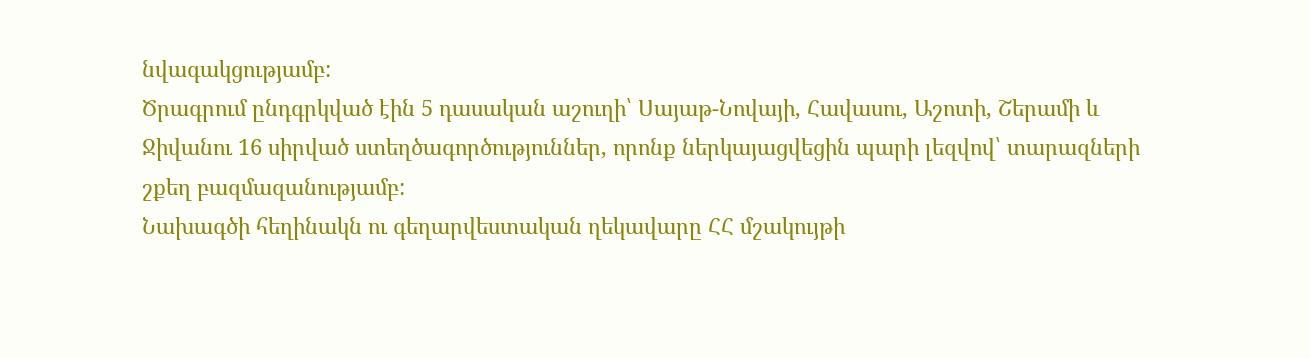նվագակցությամբ:
Ծրագրում ընդգրկված էին 5 դասական աշուղի՝ Սայաթ-Նովայի, Հավասու, Աշոտի, Շերամի և Ջիվանու 16 սիրված ստեղծագործություններ, որոնք ներկայացվեցին պարի լեզվով՝ տարազների շքեղ բազմազանությամբ:
Նախագծի հեղինակն ու գեղարվեստական ղեկավարը ՀՀ մշակույթի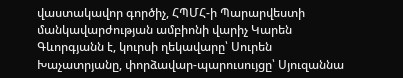վաստակավոր գործիչ, ՀՊՄՀ-ի Պարարվեստի մանկավարժության ամբիոնի վարիչ Կարեն Գևորգյանն է, կուրսի ղեկավարը՝ Սուրեն Խաչատրյանը, փորձավար-պարուսույցը՝ Սյուզաննա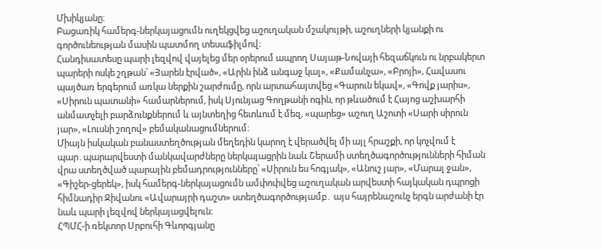Մխիկյանը։
Բացառիկ համերգ-ներկայացումն ուղեկցվեց աշուղական մշակույթի, աշուղների կյանքի ու գործունեության մասին պատմող տեսաֆիլմով։
Հանդիսատեսը պարի լեզվով վայելեց մեր օրերում ապրող Սայաթ-Նովայի հեզաճկուն ու նրբակերտ պարերի ոսկե շղթան՝ «Յարեն էրված», «Արին ինձ անգաջ կալ», «Քամանչա», «Բրոյի», Հավասու պայծառ երգերում առկա ներքին շարժումը, որն արտահայտվեց «Գարուն եկավ», «Գովք յարիս», «Սիրուն պատանի» համարներում, իսկ Սյունյաց Գողթանի ոգին, որ թևածում է Հայոց աշխարհի անմատչելի բարձունքներում և այնտեղից հետևում է մեզ, «պարեց» աշուղ Աշոտի «Սարի սիրուն յար», «Լուսնի շողով» բեմականացումներում։
Միայն իսկական բանաստեղծության մեղեդին կարող է վերածվել մի այլ հրաշքի, որ կոչվում է պար․պարարվեստի մանկավարժները ներկայացրին նաև Շերամի ստեղծագործությունների հիման վրա ստեղծված պարային բեմադրությունները՝ «Սիրուն ես հոգյակ», «Անուշ յար», «Մարալ ջան», «Գիշեր-ցերեկ», իսկ համերգ-ներկայացումն ամփոփվեց աշուղական արվեստի հայկական դպրոցի հիմնադիր Ջիվանու «Ավարայրի դաշտ» ստեղծագործությամբ․ այս հայրենաշունչ երգն արժանի էր նաև պարի լեզվով ներկայացվելուն։
ՀՊՄՀ-ի ռեկտոր Սրբուհի Գևորգյանը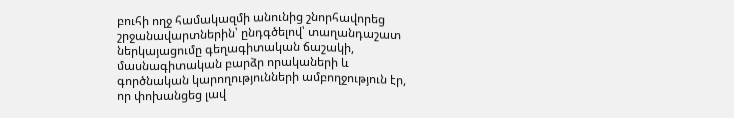բուհի ողջ համակազմի անունից շնորհավորեց շրջանավարտներին՝ ընդգծելով՝ տաղանդաշատ ներկայացումը գեղագիտական ճաշակի, մասնագիտական բարձր որակաների և գործնական կարողությունների ամբողջություն էր, որ փոխանցեց լավ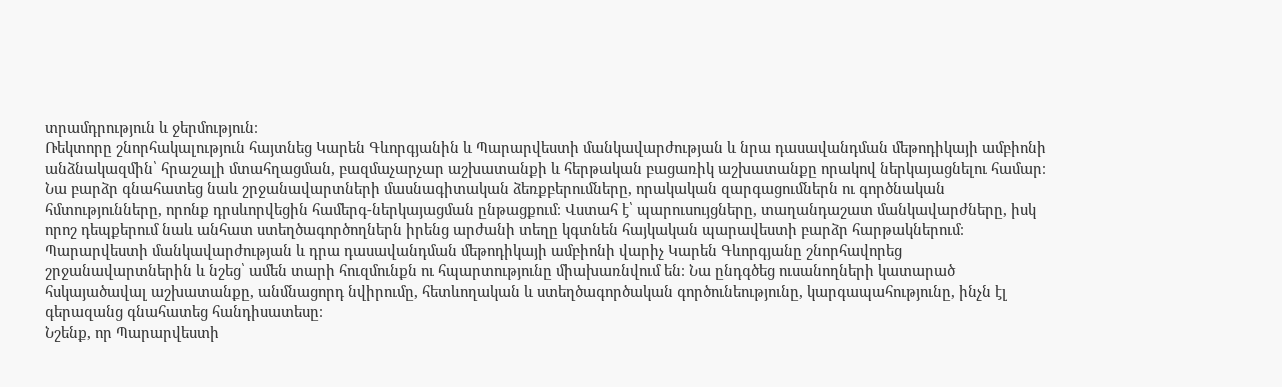տրամդրություն և ջերմություն։
Ռեկտորը շնորհակալություն հայտնեց Կարեն Գևորգյանին և Պարարվեստի մանկավարժության և նրա դասավանդման մեթոդիկայի ամբիոնի անձնակազմին՝ հրաշալի մտահղացման, բազմաչարչար աշխատանքի և հերթական բացառիկ աշխատանքը որակով ներկայացնելու համար։
Նա բարձր գնահատեց նաև շրջանավարտների մասնագիտական ձեռքբերումները, որակական զարգացումներն ու գործնական հմտությունները, որոնք դրսևորվեցին համերգ-ներկայացման ընթացքում։ Վստահ է՝ պարուսույցները, տաղանդաշատ մանկավարժները, իսկ որոշ դեպքերում նաև անհատ ստեղծագործողներն իրենց արժանի տեղը կգտնեն հայկական պարավեստի բարձր հարթակներում։
Պարարվեստի մանկավարժության և դրա դասավանդման մեթոդիկայի ամբիոնի վարիչ Կարեն Գևորգյանը շնորհավորեց շրջանավարտներին և նշեց՝ ամեն տարի հուզմունքն ու հպարտությունը միախառնվում են։ Նա ընդգծեց ուսանողների կատարած հսկայածավալ աշխատանքը, անմնացորդ նվիրումը, հետևողական և ստեղծագործական գործունեությունը, կարգապահությունը, ինչն էլ գերազանց գնահատեց հանդիսատեսը։
Նշենք, որ Պարարվեստի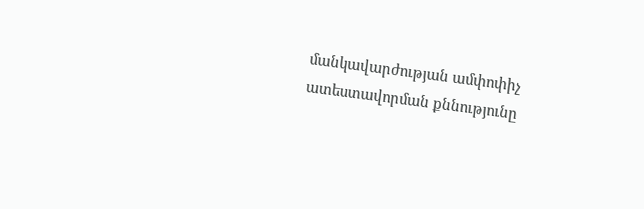մանկավարժության ամփոփիչ ատեստավորման քննությունը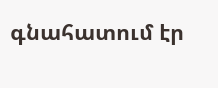գնահատում էր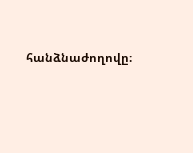հանձնաժողովը։